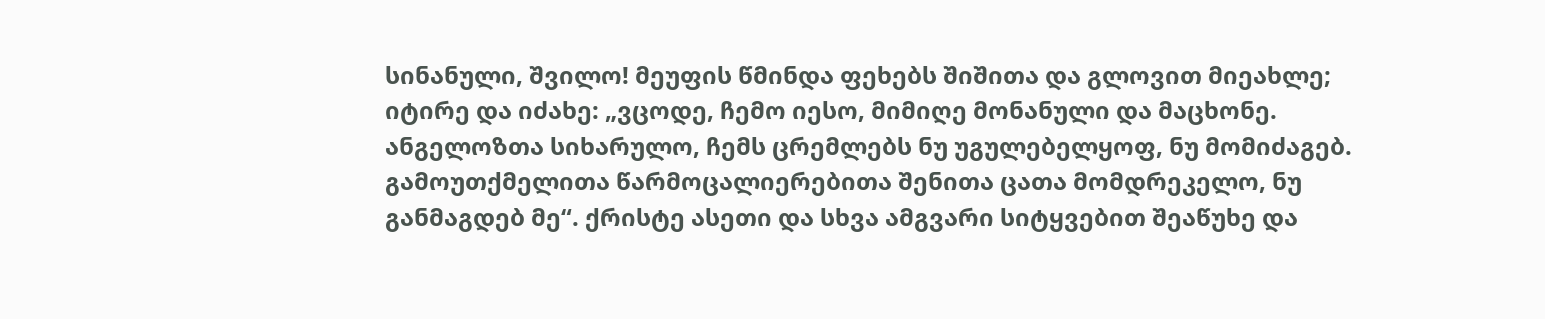სინანული, შვილო! მეუფის წმინდა ფეხებს შიშითა და გლოვით მიეახლე; იტირე და იძახე: „ვცოდე, ჩემო იესო, მიმიღე მონანული და მაცხონე. ანგელოზთა სიხარულო, ჩემს ცრემლებს ნუ უგულებელყოფ, ნუ მომიძაგებ. გამოუთქმელითა წარმოცალიერებითა შენითა ცათა მომდრეკელო, ნუ განმაგდებ მე“. ქრისტე ასეთი და სხვა ამგვარი სიტყვებით შეაწუხე და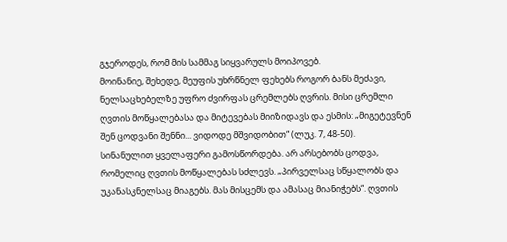გჯეროდეს, რომ მის სამმაგ სიყვარულს მოიპოვებ.
მოინანიე, შეხედე, მეუფის უხრწნელ ფეხებს როგორ ბანს მეძავი, ნელსაცხებელზე უფრო ძვირფას ცრემლებს ღვრის. მისი ცრემლი ღვთის მოწყალებასა და მიტევებას მიიზიდავს და ესმის: „მიგეტევნენ შენ ცოდვანი შენნი... ვიდოდე მშვიდობით“ (ლუკ. 7, 48-50).
სინანულით ყველაფერი გამოსწორდება. არ არსებობს ცოდვა, რომელიც ღვთის მოწყალებას სძლევს. „პირველსაც სწყალობს და უკანასკნელსაც მიაგებს. მას მისცემს და ამასაც მიანიჭებს“. ღვთის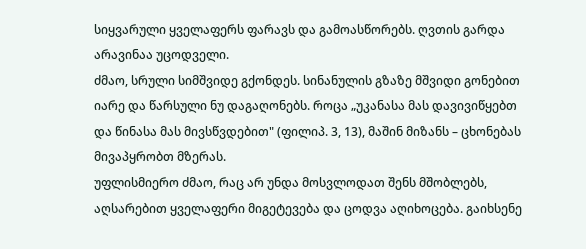სიყვარული ყველაფერს ფარავს და გამოასწორებს. ღვთის გარდა არავინაა უცოდველი.
ძმაო, სრული სიმშვიდე გქონდეს. სინანულის გზაზე მშვიდი გონებით იარე და წარსული ნუ დაგაღონებს. როცა „უკანასა მას დავივიწყებთ და წინასა მას მივსწვდებით" (ფილიპ. 3, 13), მაშინ მიზანს – ცხონებას მივაპყრობთ მზერას.
უფლისმიერო ძმაო, რაც არ უნდა მოსვლოდათ შენს მშობლებს, აღსარებით ყველაფერი მიგეტევება და ცოდვა აღიხოცება. გაიხსენე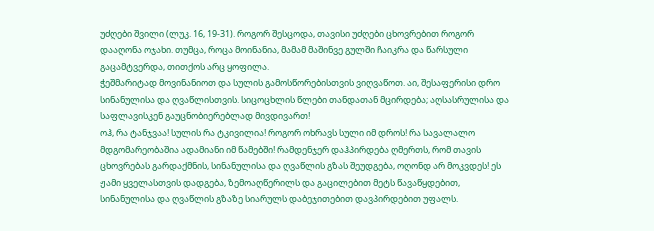უძღები შვილი (ლუკ. 16, 19-31). როგორ შესცოდა, თავისი უძღები ცხოვრებით როგორ დააღონა ოჯახი. თუმცა, როცა მოინანია, მამამ მაშინვე გულში ჩაიკრა და წარსული გაცამტვერდა, თითქოს არც ყოფილა.
ჭეშმარიტად მოვინანიოთ და სულის გამოსწორებისთვის ვიღვაწოთ. აი, შესაფერისი დრო სინანულისა და ღვაწლისთვის. სიცოცხლის წლები თანდათან მცირდება; აღსასრულისა და საფლავისკენ გაუცნობიერებლად მივდივართ!
ოჰ, რა ტანჯვაა! სულის რა ტკივილია! როგორ ოხრავს სული იმ დროს! რა სავალალო მდგომარეობაშია ადამიანი იმ წამებში! რამდენჯერ დაჰპირდება ღმერთს, რომ თავის ცხოვრებას გარდაქმნის, სინანულისა და ღვაწლის გზას შეუდგება, ოღონდ არ მოკვდეს! ეს ჟამი ყველასთვის დადგება, ზემოაღწერილს და გაცილებით მეტს წავაწყდებით, სინანულისა და ღვაწლის გზაზე სიარულს დაბეჯითებით დავპირდებით უფალს.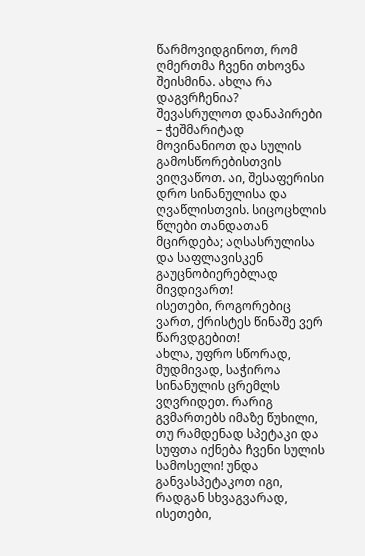წარმოვიდგინოთ, რომ ღმერთმა ჩვენი თხოვნა შეისმინა. ახლა რა დაგვრჩენია? შევასრულოთ დანაპირები – ჭეშმარიტად მოვინანიოთ და სულის გამოსწორებისთვის ვიღვაწოთ. აი, შესაფერისი დრო სინანულისა და ღვაწლისთვის. სიცოცხლის წლები თანდათან მცირდება; აღსასრულისა და საფლავისკენ გაუცნობიერებლად მივდივართ!
ისეთები, როგორებიც ვართ, ქრისტეს წინაშე ვერ წარვდგებით!
ახლა, უფრო სწორად, მუდმივად, საჭიროა სინანულის ცრემლს ვღვრიდეთ. რარიგ გვმართებს იმაზე წუხილი, თუ რამდენად სპეტაკი და სუფთა იქნება ჩვენი სულის სამოსელი! უნდა განვასპეტაკოთ იგი, რადგან სხვაგვარად, ისეთები,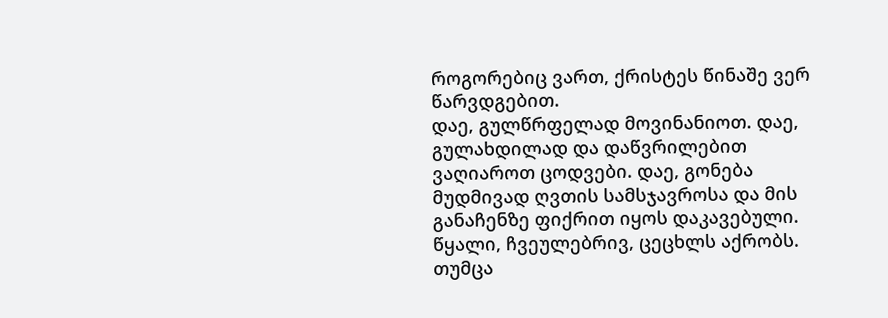როგორებიც ვართ, ქრისტეს წინაშე ვერ წარვდგებით.
დაე, გულწრფელად მოვინანიოთ. დაე, გულახდილად და დაწვრილებით ვაღიაროთ ცოდვები. დაე, გონება მუდმივად ღვთის სამსჯავროსა და მის განაჩენზე ფიქრით იყოს დაკავებული.
წყალი, ჩვეულებრივ, ცეცხლს აქრობს. თუმცა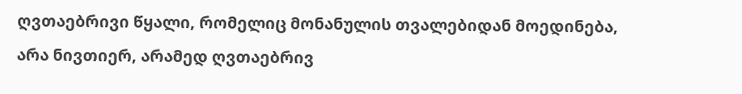ღვთაებრივი წყალი, რომელიც მონანულის თვალებიდან მოედინება, არა ნივთიერ, არამედ ღვთაებრივ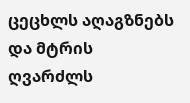ცეცხლს აღაგზნებს და მტრის ღვარძლს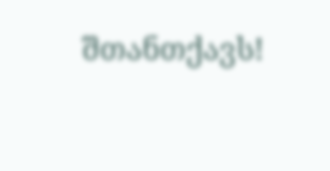შთანთქავს!